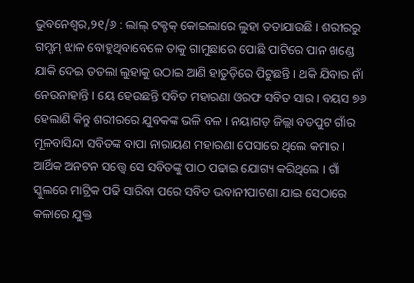ଭୁବନେଶ୍ୱର,୨୧/୬ : ଲାଲ୍ ଟକ୍ଟକ୍ କୋଇଲାରେ ଲୁହା ତତାଯାଉଛି । ଶରୀରରୁ ଗମ୍ଗମ୍ ଝାଳ ବୋହୁଥିବାବେଳେ ତାକୁ ଗାମୁଛାରେ ପୋଛି ପାଟିରେ ପାନ ଖଣ୍ଡେ ଯାକି ଦେଇ ତତଲା ଲୁହାକୁ ଉଠାଇ ଆଣି ହାତୁଡ଼ିରେ ପିଟୁଛନ୍ତି । ଥକି ଯିବାର ନାଁ ନେଉନାହାନ୍ତି । ୟେ ହେଉଛନ୍ତି ସବିତ ମହାରଣା ଓରଫ ସବିତ ସାର । ବୟସ ୭୬ ହେଲାଣି କିନ୍ତୁ ଶରୀରରେ ଯୁବକଙ୍କ ଭଳି ବଳ । ନୟାଗଡ଼ ଜିଲ୍ଲା ବଡପୁଟ ଗାଁର ମୂଳବାସିନ୍ଦା ସବିତଙ୍କ ବାପା ନାରାୟଣ ମହାରଣା ପେସାରେ ଥିଲେ କମାର । ଆର୍ଥିକ ଅନଟନ ସତ୍ତ୍ଵେ ସେ ସବିତଙ୍କୁ ପାଠ ପଢାଇ ଯୋଗ୍ୟ କରିଥିଲେ । ଗାଁ ସ୍କୁଲରେ ମାଟ୍ରିକ ପଢି ସାରିବା ପରେ ସବିତ ଭବାନୀପାଟଣା ଯାଇ ସେଠାରେ କଳାରେ ଯୁକ୍ତ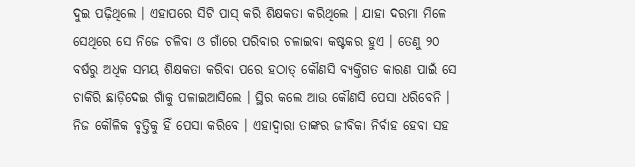ଦୁଇ ପଢ଼ିଥିଲେ । ଏହାପରେ ସିଟି ପାସ୍ କରି ଶିକ୍ଷକତା କରିଥିଲେ । ଯାହା ଦରମା ମିଳେ ସେଥିରେ ସେ ନିଜେ ଚଳିବା ଓ ଗାଁରେ ପରିବାର ଚଳାଇବା କଷ୍ଟକର ହୁଏ । ତେଣୁ ୨୦ ବର୍ଷରୁ ଅଧିକ ସମୟ ଶିକ୍ଷକତା କରିବା ପରେ ହଠାତ୍ କୌଣସି ବ୍ୟକ୍ତିଗତ କାରଣ ପାଇଁ ସେ ଚାକିରି ଛାଡ଼ିଦେଇ ଗାଁକୁ ପଳାଇଆସିଲେ । ସ୍ଥିର କଲେ ଆଉ କୌଣସି ପେସା ଧରିବେନି । ନିଜ କୌଳିକ ବୃତ୍ତିକୁ ହିଁ ପେସା କରିବେ । ଏହାଦ୍ୱାରା ତାଙ୍କର ଜୀବିକା ନିର୍ବାହ ହେବା ସହ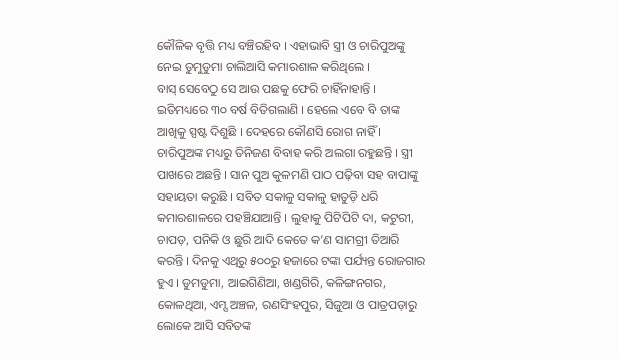କୌଳିକ ବୃତ୍ତି ମଧ୍ୟ ବଞ୍ଚିରହିବ । ଏହାଭାବି ସ୍ତ୍ରୀ ଓ ଚାରିପୁଅଙ୍କୁ ନେଇ ଡୁମୁଡୁମା ଚାଲିଆସି କମାରଶାଳ କରିଥିଲେ ।
ବାସ୍ ସେବେଠୁ ସେ ଆଉ ପଛକୁ ଫେରି ଚାହିଁନାହାନ୍ତି । ଇତିମଧ୍ୟରେ ୩୦ ବର୍ଷ ବିତିଗଲାଣି । ହେଲେ ଏବେ ବି ତାଙ୍କ ଆଖିକୁ ସ୍ପଷ୍ଟ ଦିଶୁଛି । ଦେହରେ କୌଣସି ରୋଗ ନାହିଁ । ଚାରିପୁଅଙ୍କ ମଧ୍ୟରୁ ତିନିଜଣ ବିବାହ କରି ଅଲଗା ରହୁଛନ୍ତି । ସ୍ତ୍ରୀ ପାଖରେ ଅଛନ୍ତି । ସାନ ପୁଅ କୁଳମଣି ପାଠ ପଢ଼ିବା ସହ ବାପାଙ୍କୁ ସହାୟତା କରୁଛି । ସବିତ ସକାଳୁ ସକାଳୁ ହାତୁଡ଼ି ଧରି କମାରଶାଳରେ ପହଞ୍ଚିଯାଆନ୍ତି । ଲୁହାକୁ ପିଟିପିଟି ଦା, କଟୁରୀ, ଚାପଡ଼, ପନିକି ଓ ଛୁରି ଆଦି କେତେ କ’ଣ ସାମଗ୍ରୀ ତିଆରି କରନ୍ତି । ଦିନକୁ ଏଥିରୁ ୫୦୦ରୁ ହଜାରେ ଟଙ୍କା ପର୍ଯ୍ୟନ୍ତ ରୋଜଗାର ହୁଏ । ଡୁମଡୁମା, ଆଇଗିଣିଆ, ଖଣ୍ଡଗିରି, କଳିଙ୍ଗନଗର, କୋଳଥିଆ, ଏମ୍ସ ଅଞ୍ଚଳ, ରଣସିଂହପୁର, ସିଜୁଆ ଓ ପାତ୍ରପଡ଼ାରୁ ଲୋକେ ଆସି ସବିତଙ୍କ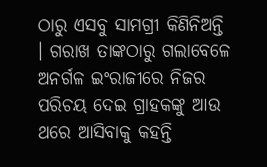ଠାରୁ ଏସବୁ ସାମଗ୍ରୀ କିଣିନିଅନ୍ତି । ଗରାଖ ତାଙ୍କଠାରୁ ଗଲାବେଳେ ଅନର୍ଗଳ ଇଂରାଜୀରେ ନିଜର ପରିଚୟ ଦେଇ ଗ୍ରାହକଙ୍କୁ ଆଉ ଥରେ ଆସିବାକୁ କହନ୍ତି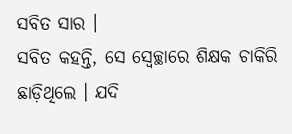ସବିତ ସାର ।
ସବିତ କହନ୍ତି, ସେ ସ୍ୱେଚ୍ଛାରେ ଶିକ୍ଷକ ଚାକିରି ଛାଡ଼ିଥିଲେ । ଯଦି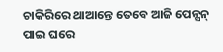ଚାକିରିରେ ଥାଆନ୍ତେ ତେବେ ଆଜି ପେନ୍ସନ୍ ପାଇ ଘରେ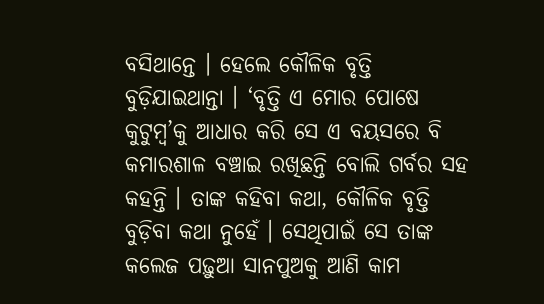ବସିଥାନ୍ତେ । ହେଲେ କୌଳିକ ବୃତ୍ତି ବୁଡ଼ିଯାଇଥାନ୍ତା । ‘ବୃତ୍ତି ଏ ମୋର ପୋଷେ କୁଟୁମ୍ବ’କୁ ଆଧାର କରି ସେ ଏ ବୟସରେ ବି କମାରଶାଳ ବଞ୍ଚାଇ ରଖିଛନ୍ତି ବୋଲି ଗର୍ବର ସହ କହନ୍ତି । ତାଙ୍କ କହିବା କଥା, କୌଳିକ ବୃତ୍ତି ବୁଡ଼ିବା କଥା ନୁହେଁ । ସେଥିପାଇଁ ସେ ତାଙ୍କ କଲେଜ ପଢ଼ୁଆ ସାନପୁଅକୁ ଆଣି କାମ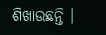ଶିଖାଉଛନ୍ତି ।